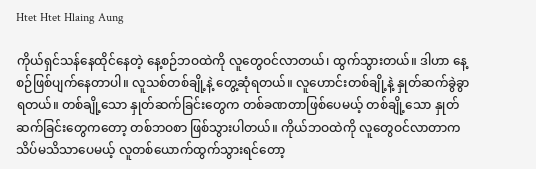Htet Htet Hlaing Aung

ကိုယ်ရှင်သန်နေထိုင်နေတဲ့ နေ့စဉ်ဘဝထဲကို လူတွေဝင်လာတယ်၊ ထွက်သွားတယ်။ ဒါဟာ နေ့စဉ်ဖြစ်ပျက်နေတာပါ။ လူသစ်တစ်ချို့နဲ့ တွေ့ဆုံရတယ်။ လူဟောင်းတစ်ချို့နဲ့ နှုတ်ဆက်ခွဲခွာရတယ်။ တစ်ချို့သော နှုတ်ဆက်ခြင်းတွေက တစ်ခဏတာဖြစ်ပေမယ့် တစ်ချို့သော နှုတ်ဆက်ခြင်းတွေကတော့ တစ်ဘဝစာ ဖြစ်သွားပါတယ်။ ကိုယ်ဘဝထဲကို လူတွေဝင်လာတာက သိပ်မသိသာပေမယ့် လူတစ်ယောက်ထွက်သွားရင်တော့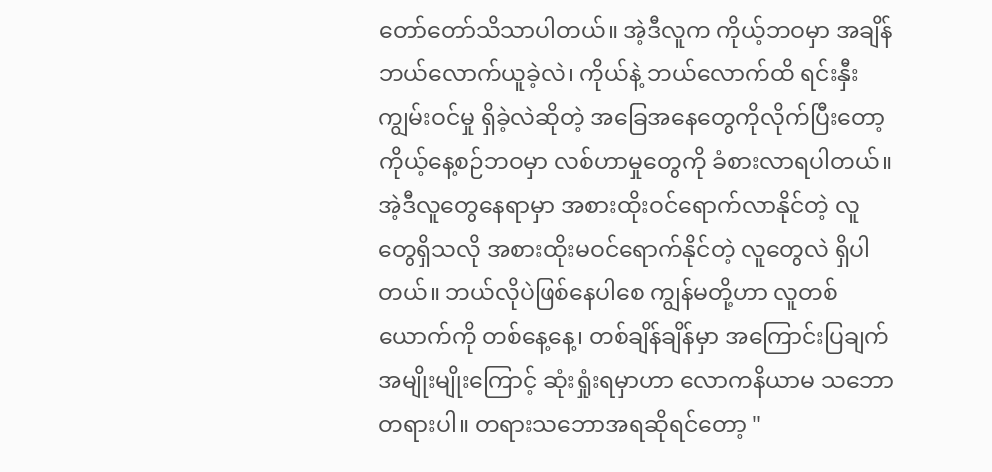တော်တော်သိသာပါတယ်။ အဲ့ဒီလူက ကိုယ့်ဘဝမှာ အချိန်ဘယ်လောက်ယူခဲ့လဲ၊ ကိုယ်နဲ့ ဘယ်လောက်ထိ ရင်းနှီးကျွမ်းဝင်မှု ရှိခဲ့လဲဆိုတဲ့ အခြေအနေတွေကိုလိုက်ပြီးတော့ ကိုယ့်နေ့စဉ်ဘဝမှာ လစ်ဟာမှုတွေကို ခံစားလာရပါတယ်။ အဲ့ဒီလူတွေနေရာမှာ အစားထိုးဝင်ရောက်လာနိုင်တဲ့ လူတွေရှိသလို အစားထိုးမဝင်ရောက်နိုင်တဲ့ လူတွေလဲ ရှိပါတယ်။ ဘယ်လိုပဲဖြစ်နေပါစေ ကျွန်မတို့ဟာ လူတစ်ယောက်ကို တစ်နေ့နေ့၊ တစ်ချိန်ချိန်မှာ အကြောင်းပြချက်အမျိုးမျိုးကြောင့် ဆုံးရှုံးရမှာဟာ လောကနိယာမ သဘောတရားပါ။ တရားသဘောအရဆိုရင်တော့ "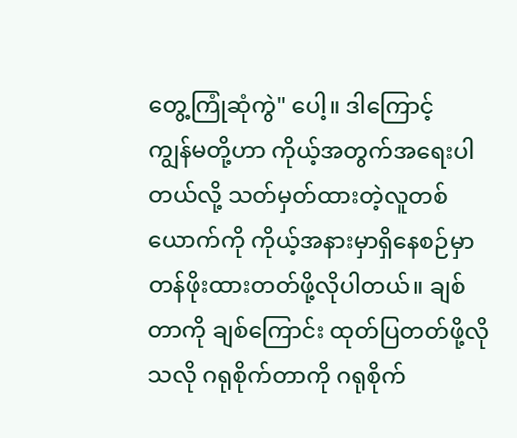တွေ့ကြုံဆုံကွဲ" ပေါ့။ ဒါကြောင့်
ကျွန်မတို့ဟာ ကိုယ့်အတွက်အရေးပါတယ်လို့ သတ်မှတ်ထားတဲ့လူတစ်ယောက်ကို ကိုယ့်အနားမှာရှိနေစဉ်မှာ တန်ဖိုးထားတတ်ဖို့လိုပါတယ်။ ချစ်တာကို ချစ်ကြောင်း ထုတ်ပြတတ်ဖို့လိုသလို ဂရုစိုက်တာကို ဂရုစိုက်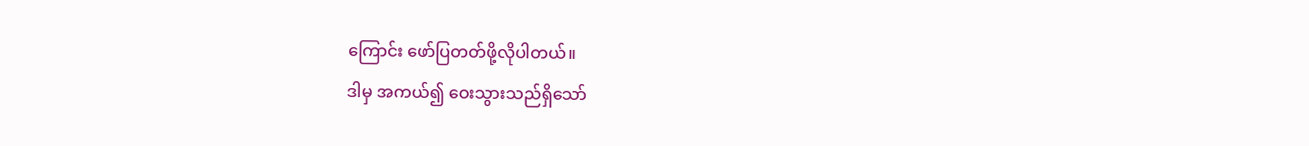ကြောင်း ဖော်ပြတတ်ဖို့လိုပါတယ်။
ဒါမှ အကယ်၍ ဝေးသွားသည်ရှိသော်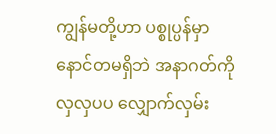ကျွန်မတို့ဟာ ပစ္စုပ္ပန်မှာ နောင်တမရှိဘဲ အနာဂတ်ကိုလှလှပပ လျှောက်လှမ်း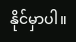နိုင်မှာပါ။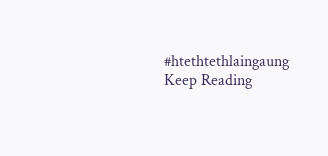#htethtethlaingaung
Keep Reading